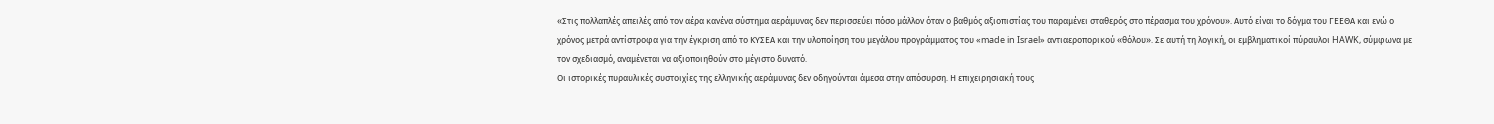«Στις πολλαπλές απειλές από τον αέρα κανένα σύστημα αεράμυνας δεν περισσεύει πόσο μάλλον όταν ο βαθμός αξιοπιστίας του παραμένει σταθερός στο πέρασμα του χρόνου». Αυτό είναι το δόγμα του ΓΕΕΘΑ και ενώ ο χρόνος μετρά αντίστροφα για την έγκριση από το ΚΥΣΕΑ και την υλοποίηση του μεγάλου προγράμματος του «made in Israel» αντιαεροπορικού «θόλου». Σε αυτή τη λογική, οι εμβληματικοί πύραυλοι HAWK, σύμφωνα με τον σχεδιασμό, αναμένεται να αξιοποιηθούν στο μέγιστο δυνατό.
Οι ιστορικές πυραυλικές συστοιχίες της ελληνικής αεράμυνας δεν οδηγούνται άμεσα στην απόσυρση. Η επιχειρησιακή τους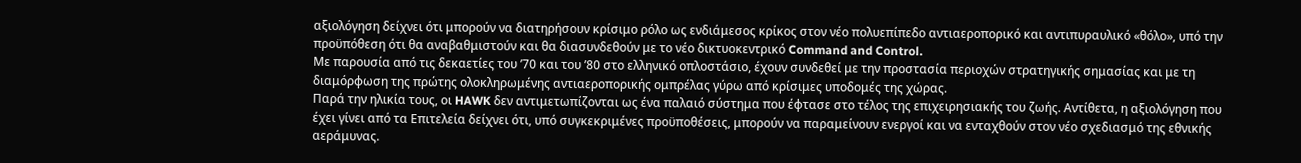αξιολόγηση δείχνει ότι μπορούν να διατηρήσουν κρίσιμο ρόλο ως ενδιάμεσος κρίκος στον νέο πολυεπίπεδο αντιαεροπορικό και αντιπυραυλικό «θόλο», υπό την προϋπόθεση ότι θα αναβαθμιστούν και θα διασυνδεθούν με το νέο δικτυοκεντρικό Command and Control.
Με παρουσία από τις δεκαετίες του ’70 και του ’80 στο ελληνικό οπλοστάσιο, έχουν συνδεθεί με την προστασία περιοχών στρατηγικής σημασίας και με τη διαμόρφωση της πρώτης ολοκληρωμένης αντιαεροπορικής ομπρέλας γύρω από κρίσιμες υποδομές της χώρας.
Παρά την ηλικία τους, οι HAWK δεν αντιμετωπίζονται ως ένα παλαιό σύστημα που έφτασε στο τέλος της επιχειρησιακής του ζωής. Αντίθετα, η αξιολόγηση που έχει γίνει από τα Επιτελεία δείχνει ότι, υπό συγκεκριμένες προϋποθέσεις, μπορούν να παραμείνουν ενεργοί και να ενταχθούν στον νέο σχεδιασμό της εθνικής αεράμυνας.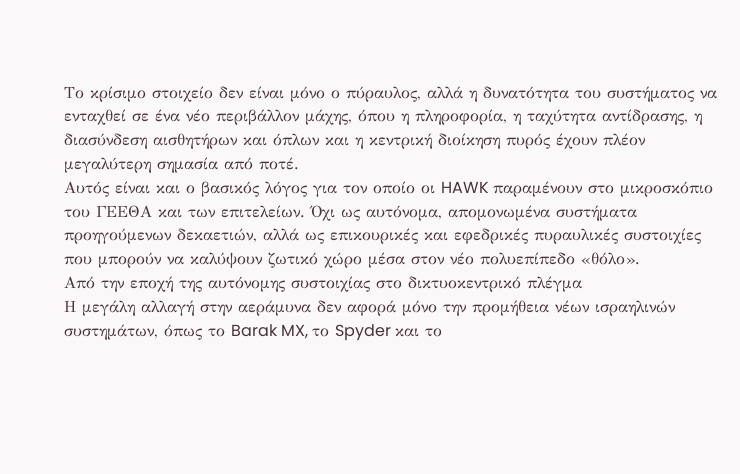Το κρίσιμο στοιχείο δεν είναι μόνο ο πύραυλος, αλλά η δυνατότητα του συστήματος να ενταχθεί σε ένα νέο περιβάλλον μάχης, όπου η πληροφορία, η ταχύτητα αντίδρασης, η διασύνδεση αισθητήρων και όπλων και η κεντρική διοίκηση πυρός έχουν πλέον μεγαλύτερη σημασία από ποτέ.
Αυτός είναι και ο βασικός λόγος για τον οποίο οι HAWK παραμένουν στο μικροσκόπιο του ΓΕΕΘΑ και των επιτελείων. Όχι ως αυτόνομα, απομονωμένα συστήματα προηγούμενων δεκαετιών, αλλά ως επικουρικές και εφεδρικές πυραυλικές συστοιχίες που μπορούν να καλύψουν ζωτικό χώρο μέσα στον νέο πολυεπίπεδο «θόλο».
Από την εποχή της αυτόνομης συστοιχίας στο δικτυοκεντρικό πλέγμα
Η μεγάλη αλλαγή στην αεράμυνα δεν αφορά μόνο την προμήθεια νέων ισραηλινών συστημάτων, όπως το Barak MX, το Spyder και το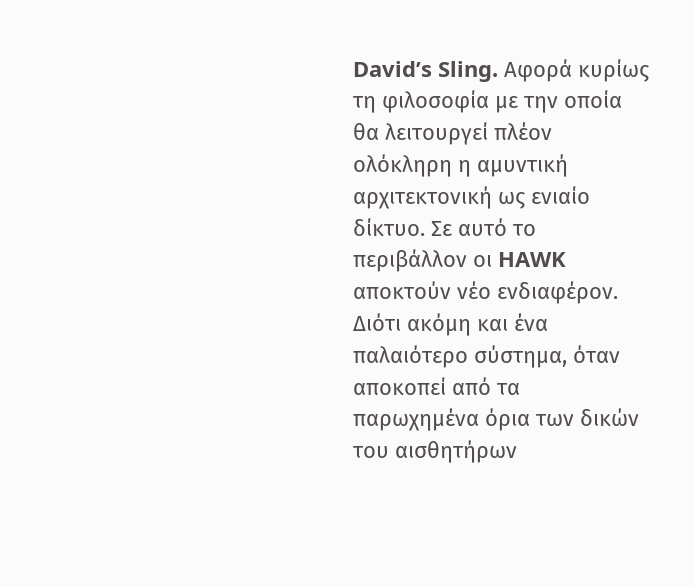David’s Sling. Αφορά κυρίως τη φιλοσοφία με την οποία θα λειτουργεί πλέον ολόκληρη η αμυντική αρχιτεκτονική ως ενιαίο δίκτυο. Σε αυτό το περιβάλλον οι HAWK αποκτούν νέο ενδιαφέρον. Διότι ακόμη και ένα παλαιότερο σύστημα, όταν αποκοπεί από τα παρωχημένα όρια των δικών του αισθητήρων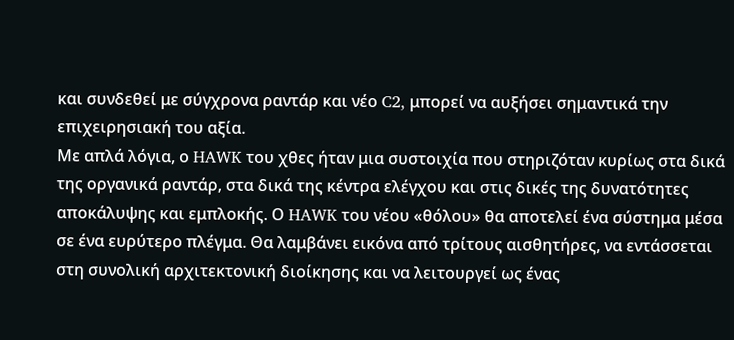και συνδεθεί με σύγχρονα ραντάρ και νέο C2, μπορεί να αυξήσει σημαντικά την επιχειρησιακή του αξία.
Με απλά λόγια, ο HAWK του χθες ήταν μια συστοιχία που στηριζόταν κυρίως στα δικά της οργανικά ραντάρ, στα δικά της κέντρα ελέγχου και στις δικές της δυνατότητες αποκάλυψης και εμπλοκής. Ο HAWK του νέου «θόλου» θα αποτελεί ένα σύστημα μέσα σε ένα ευρύτερο πλέγμα. Θα λαμβάνει εικόνα από τρίτους αισθητήρες, να εντάσσεται στη συνολική αρχιτεκτονική διοίκησης και να λειτουργεί ως ένας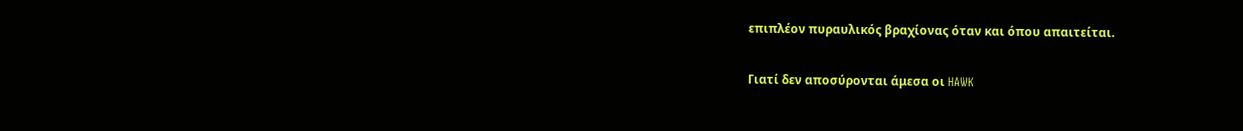επιπλέον πυραυλικός βραχίονας όταν και όπου απαιτείται.

Γιατί δεν αποσύρονται άμεσα οι HAWK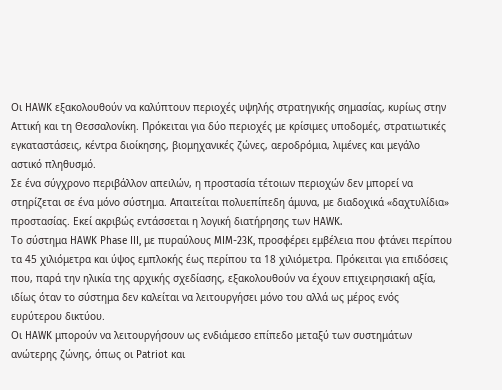Οι HAWK εξακολουθούν να καλύπτουν περιοχές υψηλής στρατηγικής σημασίας, κυρίως στην Αττική και τη Θεσσαλονίκη. Πρόκειται για δύο περιοχές με κρίσιμες υποδομές, στρατιωτικές εγκαταστάσεις, κέντρα διοίκησης, βιομηχανικές ζώνες, αεροδρόμια, λιμένες και μεγάλο αστικό πληθυσμό.
Σε ένα σύγχρονο περιβάλλον απειλών, η προστασία τέτοιων περιοχών δεν μπορεί να στηρίζεται σε ένα μόνο σύστημα. Απαιτείται πολυεπίπεδη άμυνα, με διαδοχικά «δαχτυλίδια» προστασίας. Εκεί ακριβώς εντάσσεται η λογική διατήρησης των HAWK.
Το σύστημα HAWK Phase III, με πυραύλους MIM-23K, προσφέρει εμβέλεια που φτάνει περίπου τα 45 χιλιόμετρα και ύψος εμπλοκής έως περίπου τα 18 χιλιόμετρα. Πρόκειται για επιδόσεις που, παρά την ηλικία της αρχικής σχεδίασης, εξακολουθούν να έχουν επιχειρησιακή αξία, ιδίως όταν το σύστημα δεν καλείται να λειτουργήσει μόνο του αλλά ως μέρος ενός ευρύτερου δικτύου.
Οι HAWK μπορούν να λειτουργήσουν ως ενδιάμεσο επίπεδο μεταξύ των συστημάτων ανώτερης ζώνης, όπως οι Patriot και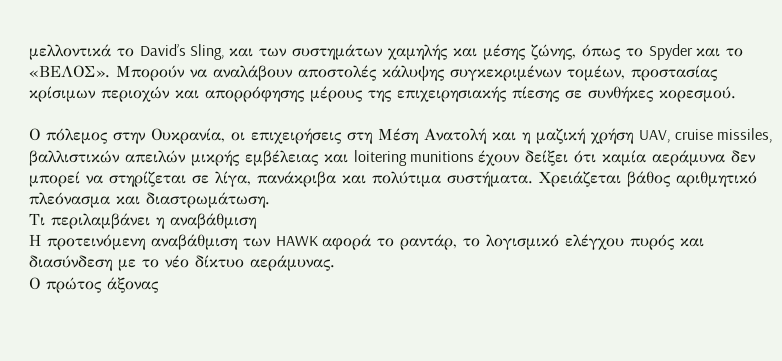μελλοντικά το David’s Sling, και των συστημάτων χαμηλής και μέσης ζώνης, όπως το Spyder και το «ΒΕΛΟΣ». Μπορούν να αναλάβουν αποστολές κάλυψης συγκεκριμένων τομέων, προστασίας κρίσιμων περιοχών και απορρόφησης μέρους της επιχειρησιακής πίεσης σε συνθήκες κορεσμού.

Ο πόλεμος στην Ουκρανία, οι επιχειρήσεις στη Μέση Ανατολή και η μαζική χρήση UAV, cruise missiles, βαλλιστικών απειλών μικρής εμβέλειας και loitering munitions έχουν δείξει ότι καμία αεράμυνα δεν μπορεί να στηρίζεται σε λίγα, πανάκριβα και πολύτιμα συστήματα. Χρειάζεται βάθος αριθμητικό πλεόνασμα και διαστρωμάτωση.
Τι περιλαμβάνει η αναβάθμιση
Η προτεινόμενη αναβάθμιση των HAWK αφορά το ραντάρ, το λογισμικό ελέγχου πυρός και διασύνδεση με το νέο δίκτυο αεράμυνας.
Ο πρώτος άξονας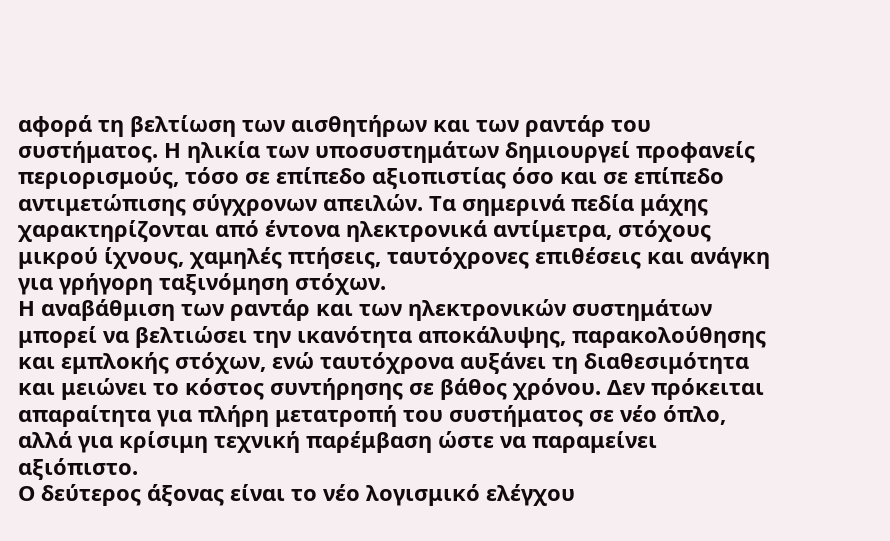αφορά τη βελτίωση των αισθητήρων και των ραντάρ του συστήματος. Η ηλικία των υποσυστημάτων δημιουργεί προφανείς περιορισμούς, τόσο σε επίπεδο αξιοπιστίας όσο και σε επίπεδο αντιμετώπισης σύγχρονων απειλών. Τα σημερινά πεδία μάχης χαρακτηρίζονται από έντονα ηλεκτρονικά αντίμετρα, στόχους μικρού ίχνους, χαμηλές πτήσεις, ταυτόχρονες επιθέσεις και ανάγκη για γρήγορη ταξινόμηση στόχων.
Η αναβάθμιση των ραντάρ και των ηλεκτρονικών συστημάτων μπορεί να βελτιώσει την ικανότητα αποκάλυψης, παρακολούθησης και εμπλοκής στόχων, ενώ ταυτόχρονα αυξάνει τη διαθεσιμότητα και μειώνει το κόστος συντήρησης σε βάθος χρόνου. Δεν πρόκειται απαραίτητα για πλήρη μετατροπή του συστήματος σε νέο όπλο, αλλά για κρίσιμη τεχνική παρέμβαση ώστε να παραμείνει αξιόπιστο.
Ο δεύτερος άξονας είναι το νέο λογισμικό ελέγχου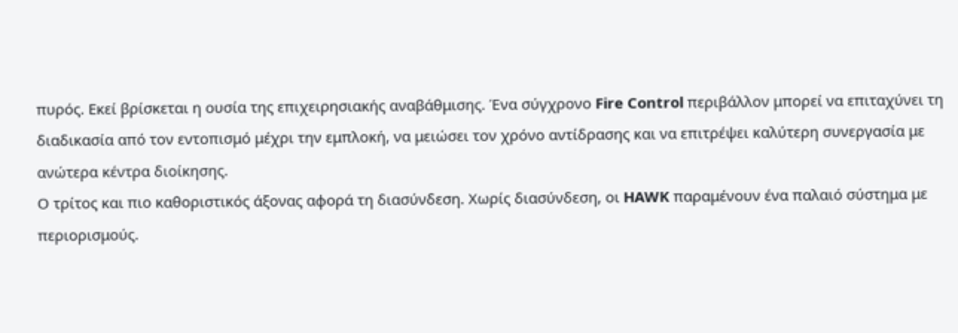πυρός. Εκεί βρίσκεται η ουσία της επιχειρησιακής αναβάθμισης. Ένα σύγχρονο Fire Control περιβάλλον μπορεί να επιταχύνει τη διαδικασία από τον εντοπισμό μέχρι την εμπλοκή, να μειώσει τον χρόνο αντίδρασης και να επιτρέψει καλύτερη συνεργασία με ανώτερα κέντρα διοίκησης.
Ο τρίτος και πιο καθοριστικός άξονας αφορά τη διασύνδεση. Χωρίς διασύνδεση, οι HAWK παραμένουν ένα παλαιό σύστημα με περιορισμούς.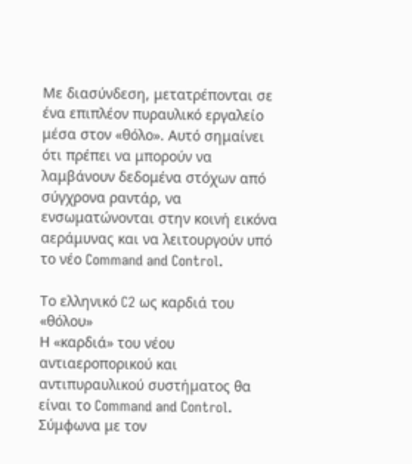Με διασύνδεση, μετατρέπονται σε ένα επιπλέον πυραυλικό εργαλείο μέσα στον «θόλο». Αυτό σημαίνει ότι πρέπει να μπορούν να λαμβάνουν δεδομένα στόχων από σύγχρονα ραντάρ, να ενσωματώνονται στην κοινή εικόνα αεράμυνας και να λειτουργούν υπό το νέο Command and Control.

Το ελληνικό C2 ως καρδιά του «θόλου»
Η «καρδιά» του νέου αντιαεροπορικού και αντιπυραυλικού συστήματος θα είναι το Command and Control. Σύμφωνα με τον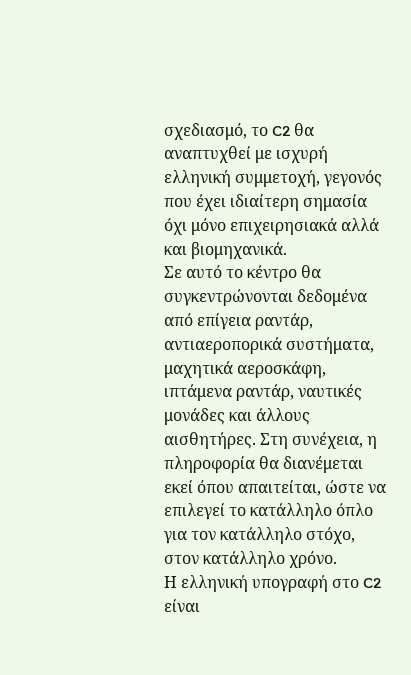σχεδιασμό, το C2 θα αναπτυχθεί με ισχυρή ελληνική συμμετοχή, γεγονός που έχει ιδιαίτερη σημασία όχι μόνο επιχειρησιακά αλλά και βιομηχανικά.
Σε αυτό το κέντρο θα συγκεντρώνονται δεδομένα από επίγεια ραντάρ, αντιαεροπορικά συστήματα, μαχητικά αεροσκάφη, ιπτάμενα ραντάρ, ναυτικές μονάδες και άλλους αισθητήρες. Στη συνέχεια, η πληροφορία θα διανέμεται εκεί όπου απαιτείται, ώστε να επιλεγεί το κατάλληλο όπλο για τον κατάλληλο στόχο, στον κατάλληλο χρόνο.
Η ελληνική υπογραφή στο C2 είναι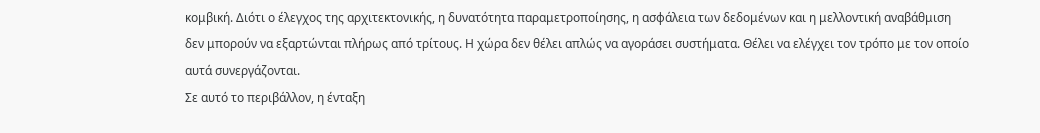κομβική. Διότι ο έλεγχος της αρχιτεκτονικής, η δυνατότητα παραμετροποίησης, η ασφάλεια των δεδομένων και η μελλοντική αναβάθμιση δεν μπορούν να εξαρτώνται πλήρως από τρίτους. Η χώρα δεν θέλει απλώς να αγοράσει συστήματα. Θέλει να ελέγχει τον τρόπο με τον οποίο αυτά συνεργάζονται.
Σε αυτό το περιβάλλον, η ένταξη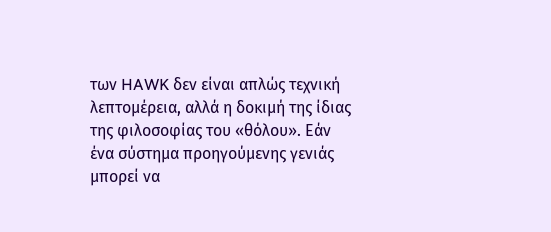των HAWK δεν είναι απλώς τεχνική λεπτομέρεια, αλλά η δοκιμή της ίδιας της φιλοσοφίας του «θόλου». Εάν ένα σύστημα προηγούμενης γενιάς μπορεί να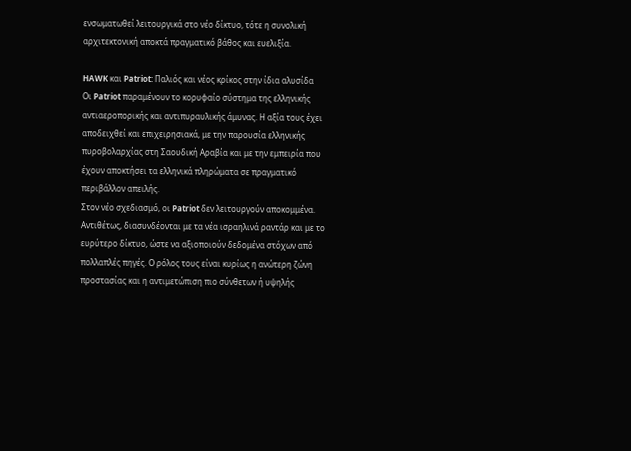ενσωματωθεί λειτουργικά στο νέο δίκτυο, τότε η συνολική αρχιτεκτονική αποκτά πραγματικό βάθος και ευελιξία.

HAWK και Patriot: Παλιός και νέος κρίκος στην ίδια αλυσίδα
Οι Patriot παραμένουν το κορυφαίο σύστημα της ελληνικής αντιαεροπορικής και αντιπυραυλικής άμυνας. Η αξία τους έχει αποδειχθεί και επιχειρησιακά, με την παρουσία ελληνικής πυροβολαρχίας στη Σαουδική Αραβία και με την εμπειρία που έχουν αποκτήσει τα ελληνικά πληρώματα σε πραγματικό περιβάλλον απειλής.
Στον νέο σχεδιασμό, οι Patriot δεν λειτουργούν αποκομμένα. Αντιθέτως, διασυνδέονται με τα νέα ισραηλινά ραντάρ και με το ευρύτερο δίκτυο, ώστε να αξιοποιούν δεδομένα στόχων από πολλαπλές πηγές. Ο ρόλος τους είναι κυρίως η ανώτερη ζώνη προστασίας και η αντιμετώπιση πιο σύνθετων ή υψηλής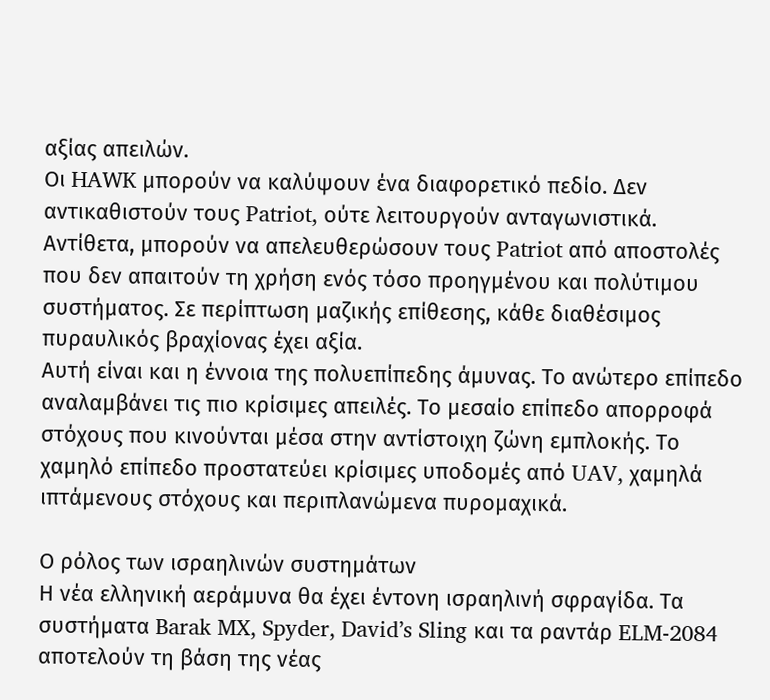αξίας απειλών.
Οι HAWK μπορούν να καλύψουν ένα διαφορετικό πεδίο. Δεν αντικαθιστούν τους Patriot, ούτε λειτουργούν ανταγωνιστικά. Αντίθετα, μπορούν να απελευθερώσουν τους Patriot από αποστολές που δεν απαιτούν τη χρήση ενός τόσο προηγμένου και πολύτιμου συστήματος. Σε περίπτωση μαζικής επίθεσης, κάθε διαθέσιμος πυραυλικός βραχίονας έχει αξία.
Αυτή είναι και η έννοια της πολυεπίπεδης άμυνας. Το ανώτερο επίπεδο αναλαμβάνει τις πιο κρίσιμες απειλές. Το μεσαίο επίπεδο απορροφά στόχους που κινούνται μέσα στην αντίστοιχη ζώνη εμπλοκής. Το χαμηλό επίπεδο προστατεύει κρίσιμες υποδομές από UAV, χαμηλά ιπτάμενους στόχους και περιπλανώμενα πυρομαχικά.

Ο ρόλος των ισραηλινών συστημάτων
Η νέα ελληνική αεράμυνα θα έχει έντονη ισραηλινή σφραγίδα. Τα συστήματα Barak MX, Spyder, David’s Sling και τα ραντάρ ELM-2084 αποτελούν τη βάση της νέας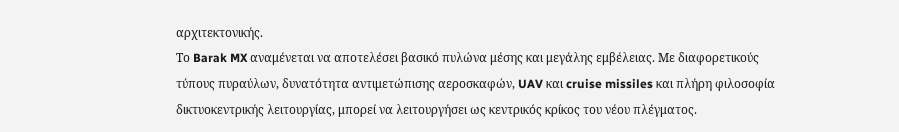αρχιτεκτονικής.
Το Barak MX αναμένεται να αποτελέσει βασικό πυλώνα μέσης και μεγάλης εμβέλειας. Με διαφορετικούς τύπους πυραύλων, δυνατότητα αντιμετώπισης αεροσκαφών, UAV και cruise missiles και πλήρη φιλοσοφία δικτυοκεντρικής λειτουργίας, μπορεί να λειτουργήσει ως κεντρικός κρίκος του νέου πλέγματος.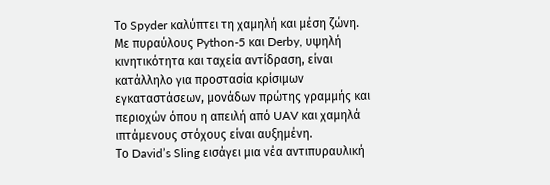Το Spyder καλύπτει τη χαμηλή και μέση ζώνη. Με πυραύλους Python-5 και Derby, υψηλή κινητικότητα και ταχεία αντίδραση, είναι κατάλληλο για προστασία κρίσιμων εγκαταστάσεων, μονάδων πρώτης γραμμής και περιοχών όπου η απειλή από UAV και χαμηλά ιπτάμενους στόχους είναι αυξημένη.
Το David’s Sling εισάγει μια νέα αντιπυραυλική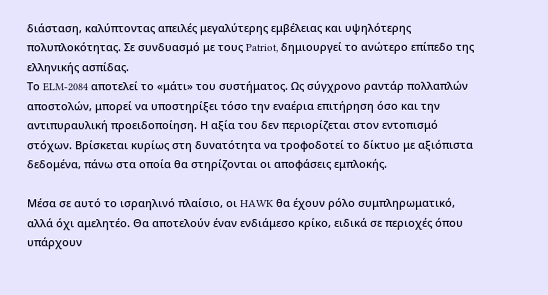διάσταση, καλύπτοντας απειλές μεγαλύτερης εμβέλειας και υψηλότερης πολυπλοκότητας. Σε συνδυασμό με τους Patriot, δημιουργεί το ανώτερο επίπεδο της ελληνικής ασπίδας.
Το ELM-2084 αποτελεί το «μάτι» του συστήματος. Ως σύγχρονο ραντάρ πολλαπλών αποστολών, μπορεί να υποστηρίξει τόσο την εναέρια επιτήρηση όσο και την αντιπυραυλική προειδοποίηση. Η αξία του δεν περιορίζεται στον εντοπισμό στόχων. Βρίσκεται κυρίως στη δυνατότητα να τροφοδοτεί το δίκτυο με αξιόπιστα δεδομένα, πάνω στα οποία θα στηρίζονται οι αποφάσεις εμπλοκής.

Μέσα σε αυτό το ισραηλινό πλαίσιο, οι HAWK θα έχουν ρόλο συμπληρωματικό, αλλά όχι αμελητέο. Θα αποτελούν έναν ενδιάμεσο κρίκο, ειδικά σε περιοχές όπου υπάρχουν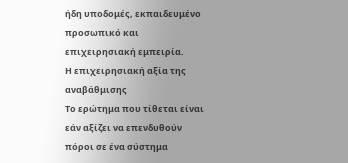ήδη υποδομές, εκπαιδευμένο προσωπικό και επιχειρησιακή εμπειρία.
Η επιχειρησιακή αξία της αναβάθμισης
Το ερώτημα που τίθεται είναι εάν αξίζει να επενδυθούν πόροι σε ένα σύστημα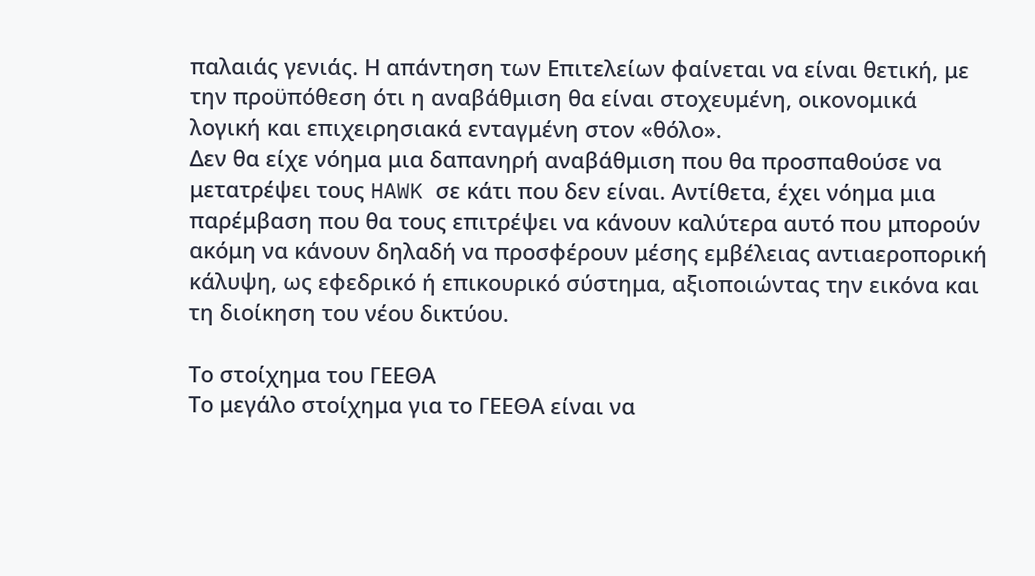παλαιάς γενιάς. Η απάντηση των Επιτελείων φαίνεται να είναι θετική, με την προϋπόθεση ότι η αναβάθμιση θα είναι στοχευμένη, οικονομικά λογική και επιχειρησιακά ενταγμένη στον «θόλο».
Δεν θα είχε νόημα μια δαπανηρή αναβάθμιση που θα προσπαθούσε να μετατρέψει τους HAWK σε κάτι που δεν είναι. Αντίθετα, έχει νόημα μια παρέμβαση που θα τους επιτρέψει να κάνουν καλύτερα αυτό που μπορούν ακόμη να κάνουν δηλαδή να προσφέρουν μέσης εμβέλειας αντιαεροπορική κάλυψη, ως εφεδρικό ή επικουρικό σύστημα, αξιοποιώντας την εικόνα και τη διοίκηση του νέου δικτύου.

Το στοίχημα του ΓΕΕΘΑ
Το μεγάλο στοίχημα για το ΓΕΕΘΑ είναι να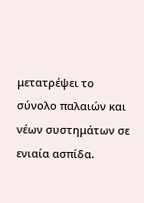μετατρέψει το σύνολο παλαιών και νέων συστημάτων σε ενιαία ασπίδα.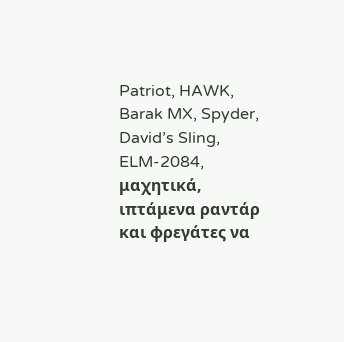Patriot, HAWK, Barak MX, Spyder, David’s Sling, ELM-2084, μαχητικά, ιπτάμενα ραντάρ και φρεγάτες να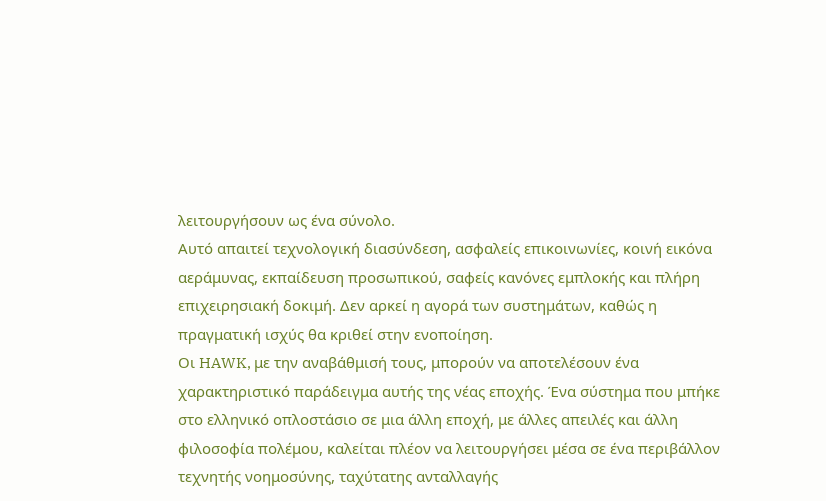λειτουργήσουν ως ένα σύνολο.
Αυτό απαιτεί τεχνολογική διασύνδεση, ασφαλείς επικοινωνίες, κοινή εικόνα αεράμυνας, εκπαίδευση προσωπικού, σαφείς κανόνες εμπλοκής και πλήρη επιχειρησιακή δοκιμή. Δεν αρκεί η αγορά των συστημάτων, καθώς η πραγματική ισχύς θα κριθεί στην ενοποίηση.
Οι HAWK, με την αναβάθμισή τους, μπορούν να αποτελέσουν ένα χαρακτηριστικό παράδειγμα αυτής της νέας εποχής. Ένα σύστημα που μπήκε στο ελληνικό οπλοστάσιο σε μια άλλη εποχή, με άλλες απειλές και άλλη φιλοσοφία πολέμου, καλείται πλέον να λειτουργήσει μέσα σε ένα περιβάλλον τεχνητής νοημοσύνης, ταχύτατης ανταλλαγής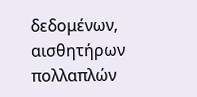δεδομένων, αισθητήρων πολλαπλών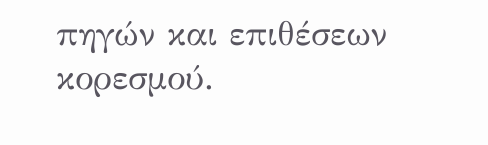πηγών και επιθέσεων κορεσμού.